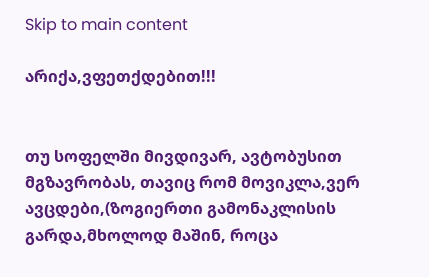Skip to main content

არიქა,ვფეთქდებით!!!


თუ სოფელში მივდივარ, ავტობუსით მგზავრობას, თავიც რომ მოვიკლა,ვერ ავცდები,(ზოგიერთი გამონაკლისის გარდა,მხოლოდ მაშინ, როცა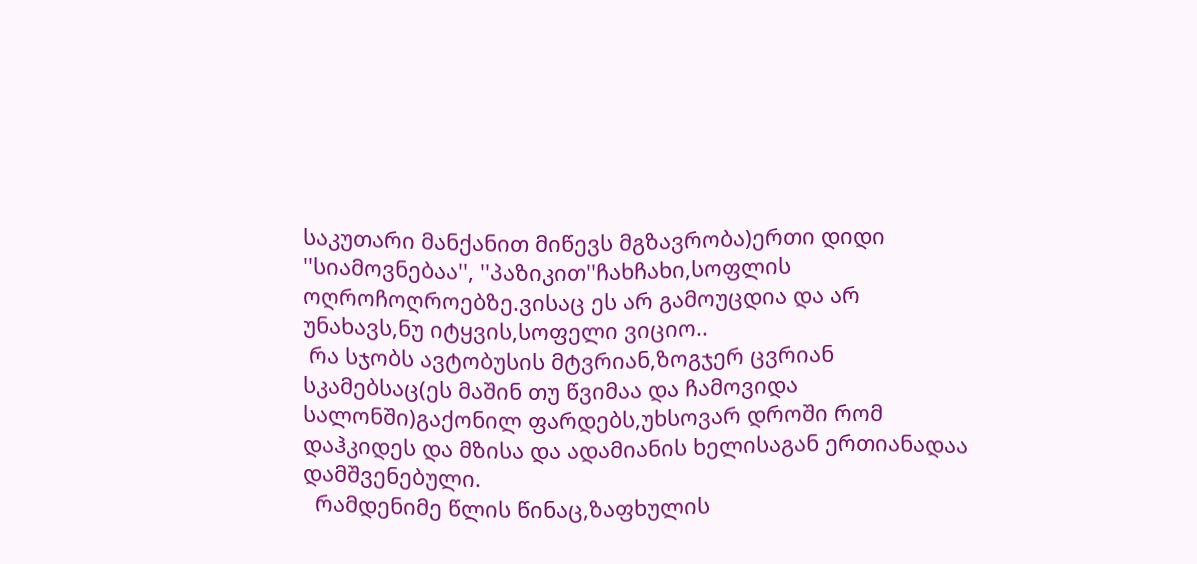საკუთარი მანქანით მიწევს მგზავრობა)ერთი დიდი ''სიამოვნებაა'', ''პაზიკით''ჩახჩახი,სოფლის ოღროჩოღროებზე.ვისაც ეს არ გამოუცდია და არ უნახავს,ნუ იტყვის,სოფელი ვიციო..
 რა სჯობს ავტობუსის მტვრიან,ზოგჯერ ცვრიან სკამებსაც(ეს მაშინ თუ წვიმაა და ჩამოვიდა სალონში)გაქონილ ფარდებს,უხსოვარ დროში რომ დაჰკიდეს და მზისა და ადამიანის ხელისაგან ერთიანადაა დამშვენებული.
  რამდენიმე წლის წინაც,ზაფხულის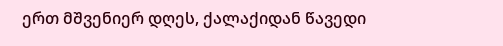ერთ მშვენიერ დღეს, ქალაქიდან წავედი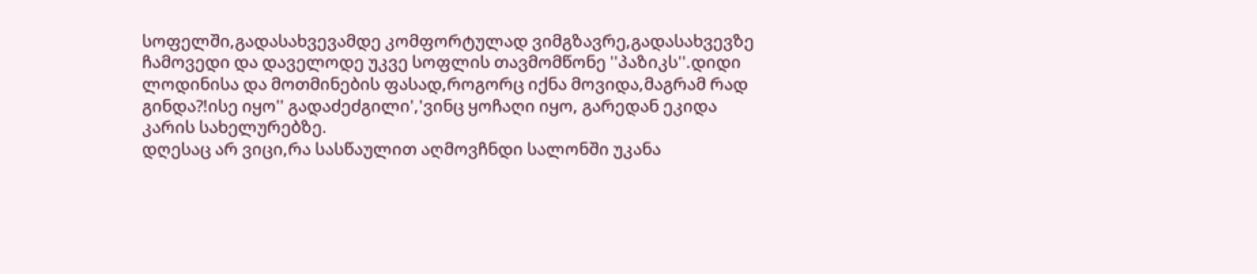სოფელში,გადასახვევამდე კომფორტულად ვიმგზავრე,გადასახვევზე ჩამოვედი და დაველოდე უკვე სოფლის თავმომწონე ''პაზიკს''.დიდი ლოდინისა და მოთმინების ფასად,როგორც იქნა მოვიდა,მაგრამ რად გინდა?!ისე იყო'' გადაძეძგილი','ვინც ყოჩაღი იყო, გარედან ეკიდა კარის სახელურებზე.
დღესაც არ ვიცი,რა სასწაულით აღმოვჩნდი სალონში უკანა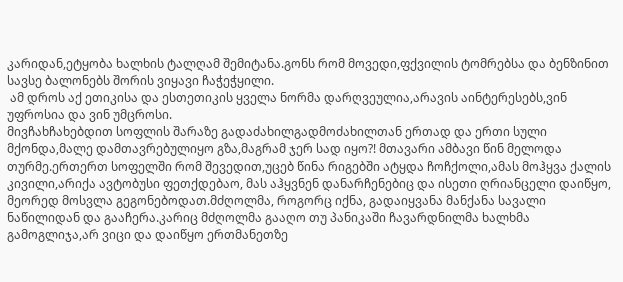კარიდან,ეტყობა ხალხის ტალღამ შემიტანა.გონს რომ მოვედი,ფქვილის ტომრებსა და ბენზინით სავსე ბალონებს შორის ვიყავი ჩაჭეჭყილი.
 ამ დროს აქ ეთიკისა და ესთეთიკის ყველა ნორმა დარღვეულია,არავის აინტერესებს,ვინ უფროსია და ვინ უმცროსი.
მივჩახჩახებდით სოფლის შარაზე გადაძახილგადმოძახილთან ერთად და ერთი სული მქონდა,მალე დამთავრებულიყო გზა,მაგრამ ჯერ სად იყო?! მთავარი ამბავი წინ მელოდა თურმე.ერთერთ სოფელში რომ შევედით,უცებ წინა რიგებში ატყდა ჩოჩქოლი,ამას მოჰყვა ქალის კივილი,არიქა ავტობუსი ფეთქდებაო, მას აჰყვნენ დანარჩენებიც და ისეთი ღრიანცელი დაიწყო, მეორედ მოსვლა გეგონებოდათ.მძღოლმა, როგორც იქნა, გადაიყვანა მანქანა სავალი ნაწილიდან და გააჩერა.კარიც მძღოლმა გააღო თუ პანიკაში ჩავარდნილმა ხალხმა გამოგლიჯა,არ ვიცი და დაიწყო ერთმანეთზე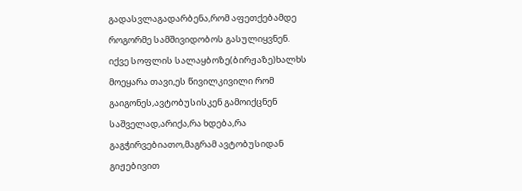გადასვლაგადარბენა,რომ აფეთქებამდე როგორმე სამშივიდობოს გასულიყვნენ.
იქვე სოფლის სალაყბოზე(ბირჟაზე)ხალხს მოეყარა თავი,ეს წივილკივილი რომ გაიგონეს,ავტობუსისკენ გამოიქცნენ საშველად,არიქა,რა ხდება,რა გაგჭირვებიათო,მაგრამ ავტობუსიდან გიჟებივით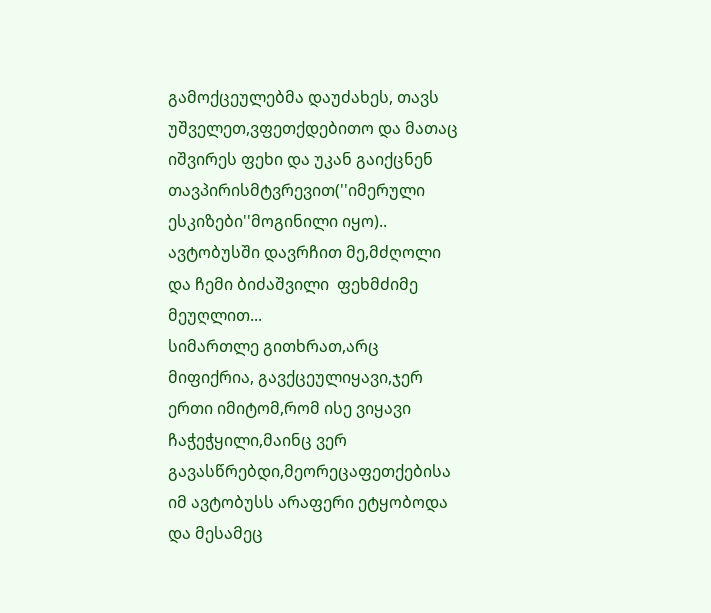გამოქცეულებმა დაუძახეს, თავს უშველეთ,ვფეთქდებითო და მათაც იშვირეს ფეხი და უკან გაიქცნენ თავპირისმტვრევით(''იმერული ესკიზები''მოგინილი იყო)..
ავტობუსში დავრჩით მე,მძღოლი და ჩემი ბიძაშვილი  ფეხმძიმე მეუღლით...
სიმართლე გითხრათ,არც მიფიქრია, გავქცეულიყავი,ჯერ ერთი იმიტომ,რომ ისე ვიყავი ჩაჭეჭყილი,მაინც ვერ გავასწრებდი,მეორეცაფეთქებისა იმ ავტობუსს არაფერი ეტყობოდა და მესამეც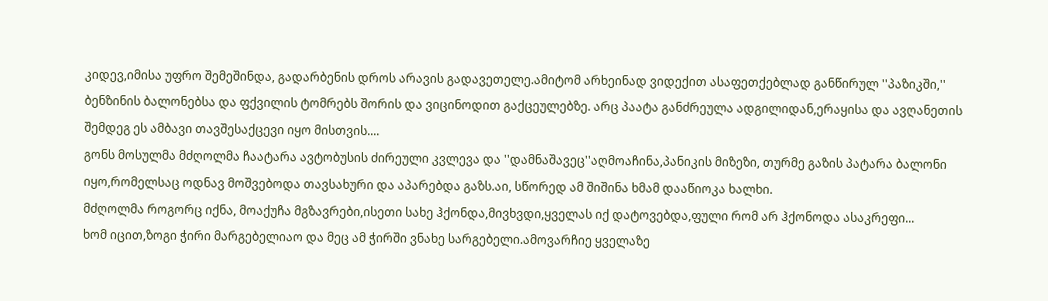კიდევ,იმისა უფრო შემეშინდა, გადარბენის დროს არავის გადავეთელე.ამიტომ არხეინად ვიდექით ასაფეთქებლად განწირულ ''პაზიკში,'' ბენზინის ბალონებსა და ფქვილის ტომრებს შორის და ვიცინოდით გაქცეულებზე. არც პაატა განძრეულა ადგილიდან,ერაყისა და ავღანეთის შემდეგ ეს ამბავი თავშესაქცევი იყო მისთვის....
გონს მოსულმა მძღოლმა ჩაატარა ავტობუსის ძირეული კვლევა და ''დამნაშავეც''აღმოაჩინა,პანიკის მიზეზი, თურმე გაზის პატარა ბალონი იყო,რომელსაც ოდნავ მოშვებოდა თავსახური და აპარებდა გაზს.აი, სწორედ ამ შიშინა ხმამ დააწიოკა ხალხი.
მძღოლმა როგორც იქნა, მოაქუჩა მგზავრები,ისეთი სახე ჰქონდა,მივხვდი,ყველას იქ დატოვებდა,ფული რომ არ ჰქონოდა ასაკრეფი...
ხომ იცით,ზოგი ჭირი მარგებელიაო და მეც ამ ჭირში ვნახე სარგებელი.ამოვარჩიე ყველაზე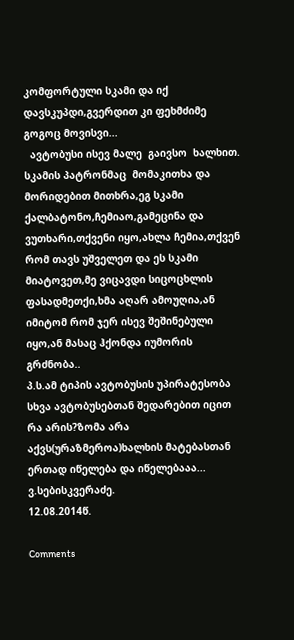კომფორტული სკამი და იქ დავსკუპდი,გვერდით კი ფეხმძიმე გოგოც მოვისვი...
  ავტობუსი ისევ მალე  გაივსო  ხალხით.
სკამის პატრონმაც  მომაკითხა და მორიდებით მითხრა,ეგ სკამი ქალბატონო,ჩემიაო,გამეცინა და ვუთხარი,თქვენი იყო,ახლა ჩემია,თქვენ რომ თავს უშველეთ და ეს სკამი მიატოვეთ,მე ვიცავდი სიცოცხლის ფასადმეთქი,ხმა აღარ ამოუღია,ან იმიტომ რომ ჯერ ისევ შეშინებული იყო,ან მასაც ჰქონდა იუმორის გრძნობა..
პ.ს.ამ ტიპის ავტობუსის უპირატესობა სხვა ავტობუსებთან შედარებით იცით რა არის?ზომა არა აქვს(ურაზმეროა)ხალხის მატებასთან ერთად იწელება და იწელებააა...
ვ.სებისკვერაძე.
12.08.2014წ.

Comments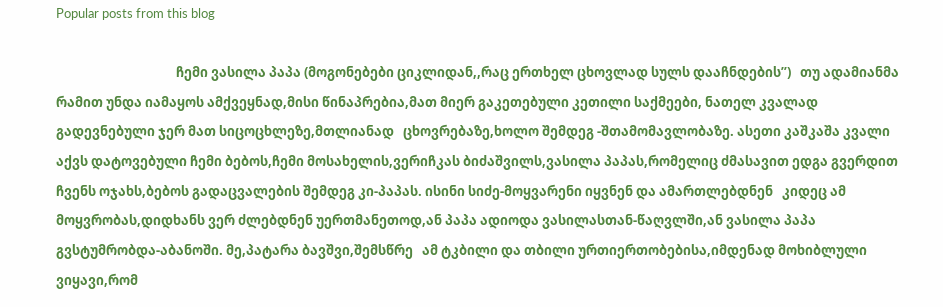Popular posts from this blog

                                        ჩემი ვასილა პაპა (მოგონებები ციკლიდან,,რაც ერთხელ ცხოვლად სულს დააჩნდების’’)   თუ ადამიანმა რამით უნდა იამაყოს ამქვეყნად,მისი წინაპრებია,მათ მიერ გაკეთებული კეთილი საქმეები, ნათელ კვალად გადევნებული ჯერ მათ სიცოცხლეზე,მთლიანად   ცხოვრებაზე,ხოლო შემდეგ -შთამომავლობაზე. ასეთი კაშკაშა კვალი აქვს დატოვებული ჩემი ბებოს,ჩემი მოსახელის,ვერიჩკას ბიძაშვილს,ვასილა პაპას,რომელიც ძმასავით ედგა გვერდით   ჩვენს ოჯახს,ბებოს გადაცვალების შემდეგ კი-პაპას. ისინი სიძე-მოყვარენი იყვნენ და ამართლებდნენ   კიდეც ამ მოყვრობას,დიდხანს ვერ ძლებდნენ უერთმანეთოდ,ან პაპა ადიოდა ვასილასთან-წაღვლში,ან ვასილა პაპა გვსტუმრობდა-აბანოში. მე,პატარა ბავშვი,შემსწრე   ამ ტკბილი და თბილი ურთიერთობებისა,იმდენად მოხიბლული ვიყავი,რომ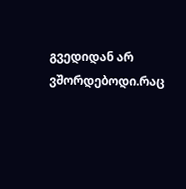გვედიდან არ ვშორდებოდი.რაც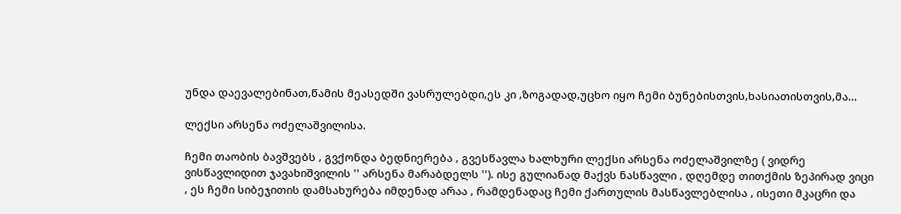უნდა დაევალებინათ,წამის მეასედში ვასრულებდი,ეს კი ,ზოგადად,უცხო იყო ჩემი ბუნებისთვის,ხასიათისთვის,მა...

ლექსი არსენა ოძელაშვილისა.

ჩემი თაობის ბავშვებს , გვქონდა ბედნიერება , გვესწავლა ხალხური ლექსი არსენა ოძელაშვილზე ( ვიდრე ვისწავლიდით ჯავახიშვილის '' არსენა მარაბდელს ''). ისე გულიანად მაქვს ნასწავლი , დღემდე თითქმის ზეპირად ვიცი , ეს ჩემი სიბეჯითის დამსახურება იმდენად არაა , რამდენადაც ჩემი ქართულის მასწავლებლისა , ისეთი მკაცრი და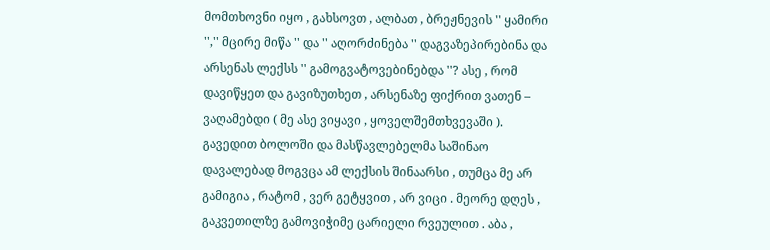მომთხოვნი იყო , გახსოვთ , ალბათ , ბრეჟნევის '' ყამირი '','' მცირე მიწა '' და '' აღორძინება '' დაგვაზეპირებინა და არსენას ლექსს '' გამოგვატოვებინებდა ''? ასე , რომ დავიწყეთ და გავიზუთხეთ , არსენაზე ფიქრით ვათენ – ვაღამებდი ( მე ასე ვიყავი , ყოველშემთხვევაში ). გავედით ბოლოში და მასწავლებელმა საშინაო დავალებად მოგვცა ამ ლექსის შინაარსი , თუმცა მე არ გამიგია , რატომ , ვერ გეტყვით , არ ვიცი . მეორე დღეს , გაკვეთილზე გამოვიჭიმე ცარიელი რვეულით . აბა ,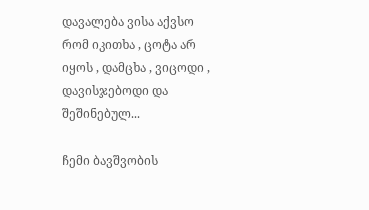დავალება ვისა აქვსო რომ იკითხა , ცოტა არ იყოს , დამცხა , ვიცოდი , დავისჯებოდი და შეშინებულ...

ჩემი ბავშვობის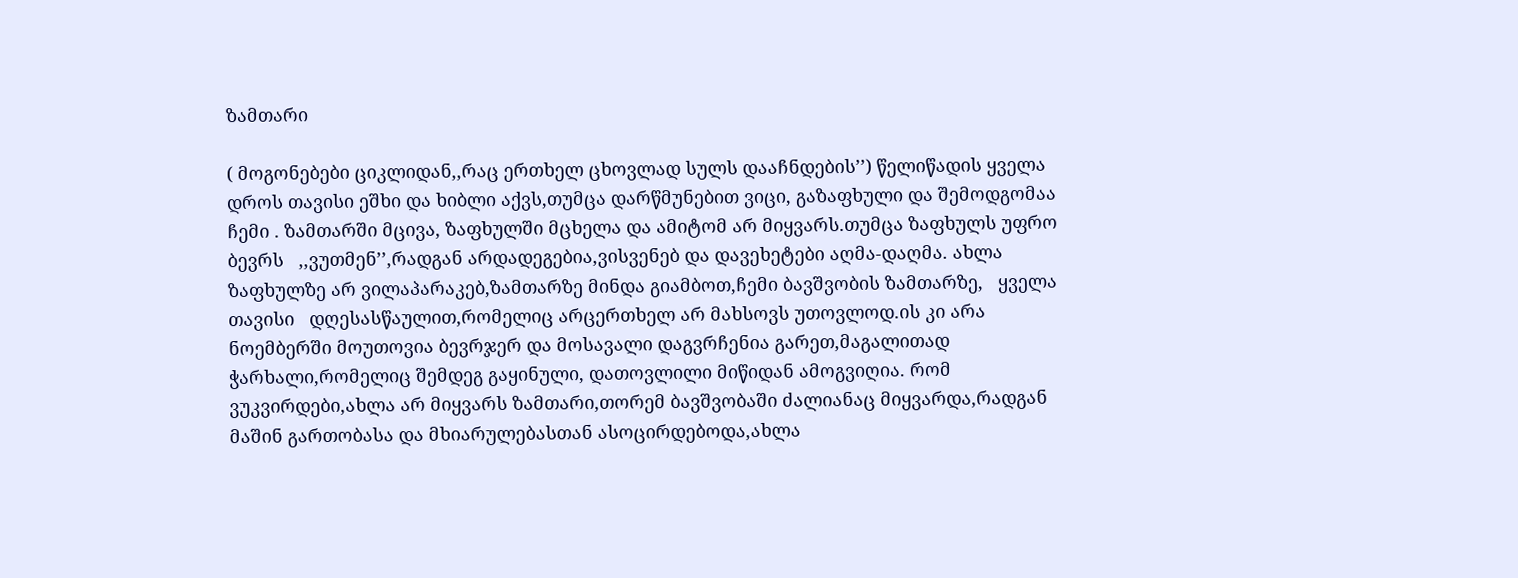ზამთარი

( მოგონებები ციკლიდან,,რაც ერთხელ ცხოვლად სულს დააჩნდების’’) წელიწადის ყველა დროს თავისი ეშხი და ხიბლი აქვს,თუმცა დარწმუნებით ვიცი, გაზაფხული და შემოდგომაა ჩემი . ზამთარში მცივა, ზაფხულში მცხელა და ამიტომ არ მიყვარს.თუმცა ზაფხულს უფრო ბევრს   ,,ვუთმენ’’,რადგან არდადეგებია,ვისვენებ და დავეხეტები აღმა-დაღმა. ახლა ზაფხულზე არ ვილაპარაკებ,ზამთარზე მინდა გიამბოთ,ჩემი ბავშვობის ზამთარზე,   ყველა თავისი   დღესასწაულით,რომელიც არცერთხელ არ მახსოვს უთოვლოდ.ის კი არა   ნოემბერში მოუთოვია ბევრჯერ და მოსავალი დაგვრჩენია გარეთ,მაგალითად ჭარხალი,რომელიც შემდეგ გაყინული, დათოვლილი მიწიდან ამოგვიღია. რომ ვუკვირდები,ახლა არ მიყვარს ზამთარი,თორემ ბავშვობაში ძალიანაც მიყვარდა,რადგან მაშინ გართობასა და მხიარულებასთან ასოცირდებოდა,ახლა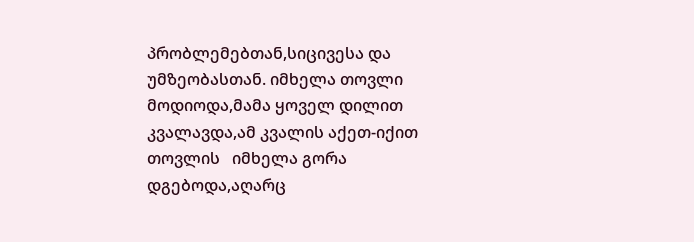პრობლემებთან,სიცივესა და უმზეობასთან. იმხელა თოვლი მოდიოდა,მამა ყოველ დილით კვალავდა,ამ კვალის აქეთ-იქით თოვლის   იმხელა გორა დგებოდა,აღარც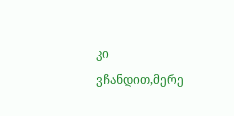კი ვჩანდით,მერე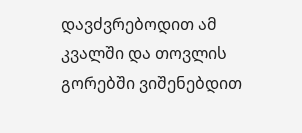დავძვრებოდით ამ კვალში და თოვლის გორებში ვიშენებდით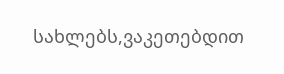სახლებს,ვაკეთებდით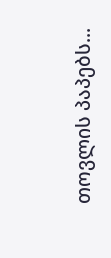თოვლის პაპებს...